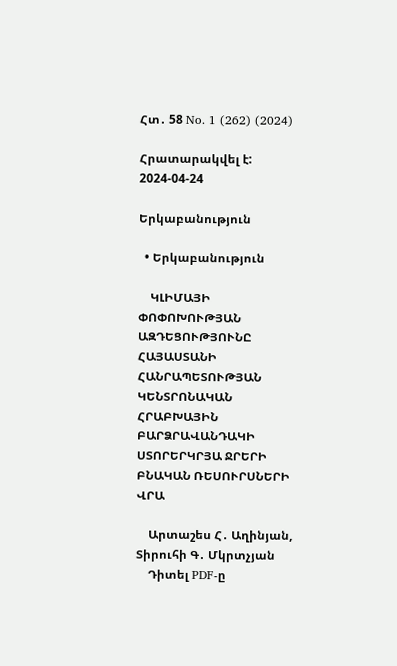Հտ․ 58 No. 1 (262) (2024)

Հրատարակվել է: 2024-04-24

Երկաբանություն

  • Երկաբանություն

    ԿԼԻՄԱՅԻ ՓՈՓՈԽՈՒԹՅԱՆ ԱԶԴԵՑՈՒԹՅՈՒՆԸ ՀԱՅԱՍՏԱՆԻ ՀԱՆՐԱՊԵՏՈՒԹՅԱՆ ԿԵՆՏՐՈՆԱԿԱՆ ՀՐԱԲԽԱՅԻՆ ԲԱՐՁՐԱՎԱՆԴԱԿԻ ՍՏՈՐԵՐԿՐՅԱ ՋՐԵՐԻ ԲՆԱԿԱՆ ՌԵՍՈՒՐՍՆԵՐԻ ՎՐԱ

    Արտաշես Հ․ Աղինյան, Տիրուհի Գ․ Մկրտչյան
    Դիտել PDF-ը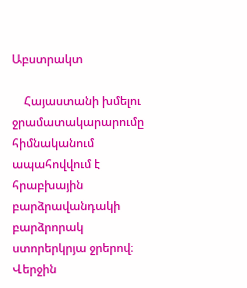Աբստրակտ

    Հայաստանի խմելու ջրամատակարարումը հիմնականում ապահովվում է հրաբխային բարձրավանդակի բարձրորակ ստորերկրյա ջրերով։ Վերջին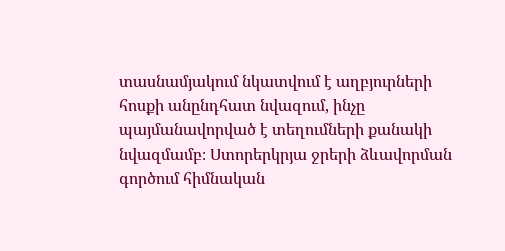տասնամյակում նկատվում է աղբյուրների հոսքի անընդհատ նվազում, ինչը պայմանավորված է տեղումների քանակի նվազմամբ։ Ստորերկրյա ջրերի ձևավորման գործում հիմնական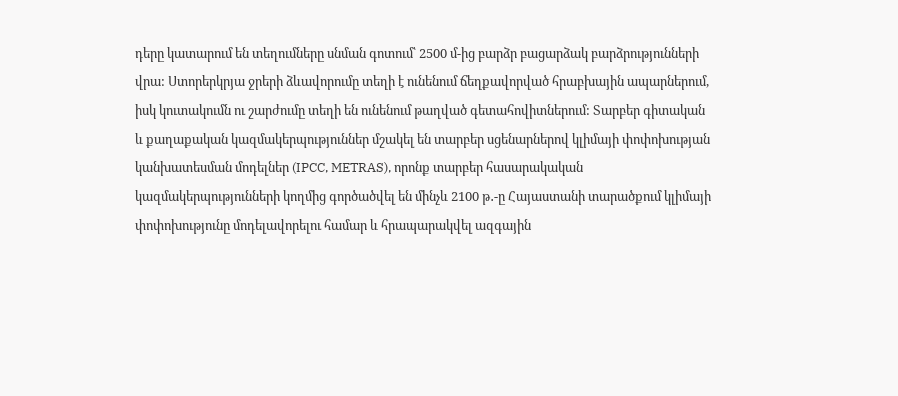դերը կատարում են տեղումները սնման գոտում՝ 2500 մ-ից բարձր բացարձակ բարձրությունների վրա: Ստորերկրյա ջրերի ձևավորումը տեղի է ունենում ճեղքավորված հրաբխային ապարներում, իսկ կուտակումն ու շարժումը տեղի են ունենում թաղված գետահովիտներում: Տարբեր գիտական և քաղաքական կազմակերպություններ մշակել են տարբեր սցենարներով կլիմայի փոփոխության կանխատեսման մոդելներ (IPCC, METRAS), որոնք տարբեր հասարակական կազմակերպությունների կողմից գործածվել են մինչև 2100 թ․-ը Հայաստանի տարածքում կլիմայի փոփոխությունը մոդելավորելու համար և հրապարակվել ազգային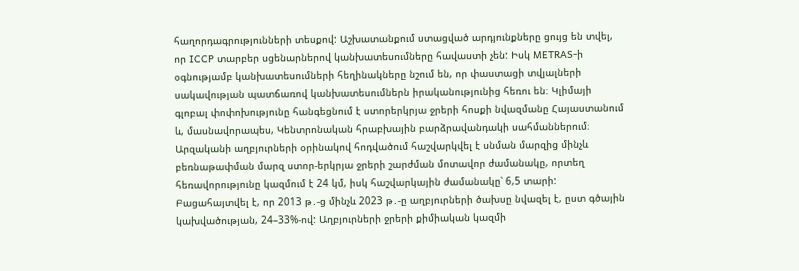հաղորդագրությունների տեսքով: Աշխատանքում ստացված արդյունքները ցույց են տվել, որ ICCP տարբեր սցենարներով կանխատեսումները հավաստի չեն: Իսկ METRAS-ի օգնությամբ կանխատեսումների հեղինակները նշում են, որ փաստացի տվյալների սակավության պատճառով կանխատեսումներն իրականությունից հեռու են։ Կլիմայի գլոբալ փոփոխությունը հանգեցնում է ստորերկրյա ջրերի հոսքի նվազմանը Հայաստանում և, մասնավորապես, Կենտրոնական հրաբխային բարձրավանդակի սահմաններում։ Արզականի աղբյուրների օրինակով հոդվածում հաշվարկվել է սնման մարզից մինչև բեռնաթափման մարզ ստոր-երկրյա ջրերի շարժման մոտավոր ժամանակը, որտեղ հեռավորությունը կազմում է 24 կմ, իսկ հաշվարկային ժամանակը՝ 6,5 տարի: Բացահայտվել է, որ 2013 թ․-ց մինչև 2023 թ․-ը աղբյուրների ծախսը նվազել է, ըստ գծային կախվածության, 24–33%-ով: Աղբյուրների ջրերի քիմիական կազմի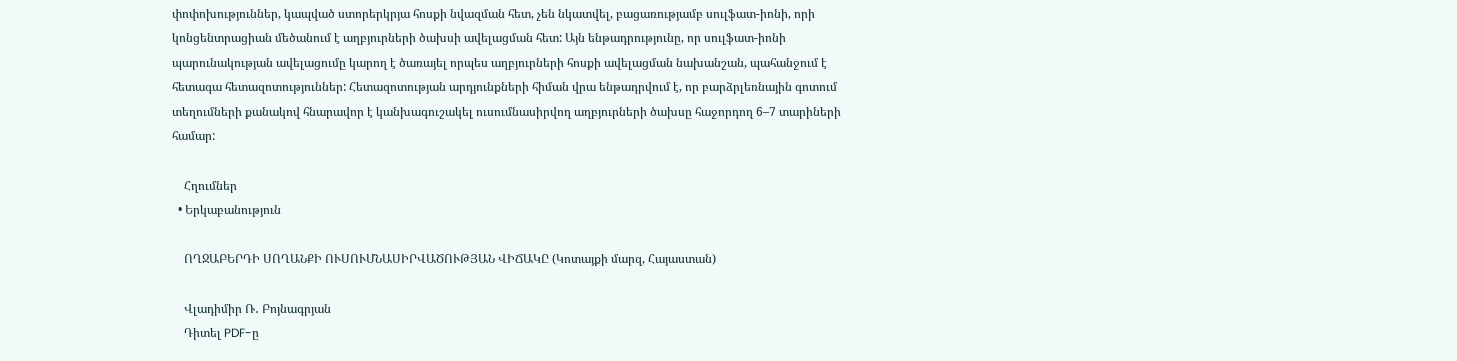փոփոխություններ, կապված ստորերկրյա հոսքի նվազման հետ, չեն նկատվել, բացառությամբ սուլֆատ-իոնի, որի կոնցենտրացիան մեծանում է աղբյուրների ծախսի ավելացման հետ: Այն ենթադրությունը, որ սուլֆատ-իոնի պարունակության ավելացումը կարող է ծառայել որպես աղբյուրների հոսքի ավելացման նախանշան, պահանջում է հետագա հետազոտություններ: Հետազոտության արդյունքների հիման վրա ենթադրվում է, որ բարձրլեռնային գոտում տեղումների քանակով հնարավոր է կանխագուշակել ուսումնասիրվող աղբյուրների ծախսը հաջորդող 6–7 տարիների համար:

    Հղումներ
  • Երկաբանություն

    ՈՂՋԱԲԵՐԴԻ ՍՈՂԱՆՔԻ ՈՒՍՈՒՄՆԱՍԻՐՎԱԾՈՒԹՅԱՆ ՎԻՃԱԿԸ (Կոտայքի մարզ, Հայաստան)

    Վլադիմիր Ռ․ Բոյնագրյան
    Դիտել PDF-ը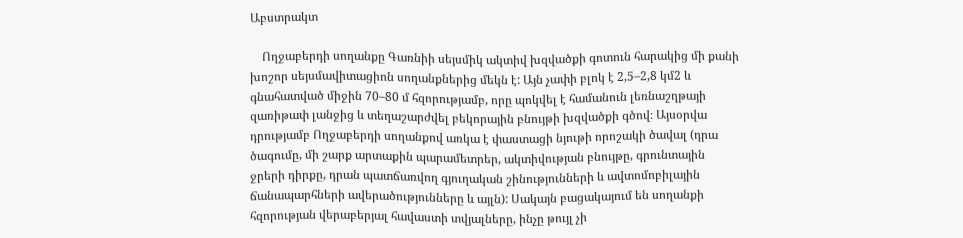Աբստրակտ

    Ողջաբերդի սողանքը Գառնիի սեյսմիկ ակտիվ խզվածքի գոտուն հարակից մի քանի խոշոր սեյսմավիտացիոն սողանքներից մեկն է: Այն չափի բլոկ է 2,5–2,8 կմ2 և գնահատված միջին 70–80 մ հզորությամբ, որը պոկվել է համանուն լեռնաշղթայի զառիթափ լանջից և տեղաշարժվել բեկորային բնույթի խզվածքի գծով։ Այսօրվա դրությամբ Ողջաբերդի սողանքով առկա է փաստացի նյութի որոշակի ծավալ (դրա ծագումը, մի շարք արտաքին պարամետրեր, ակտիվության բնույթը, գրունտային ջրերի դիրքը, դրան պատճառվող գյուղական շինությունների և ավտոմոբիլային ճանապարհների ավերածությունները և այլն): Սակայն բացակայում են սողանքի հզորության վերաբերյալ հավաստի տվյալները, ինչը թույլ չի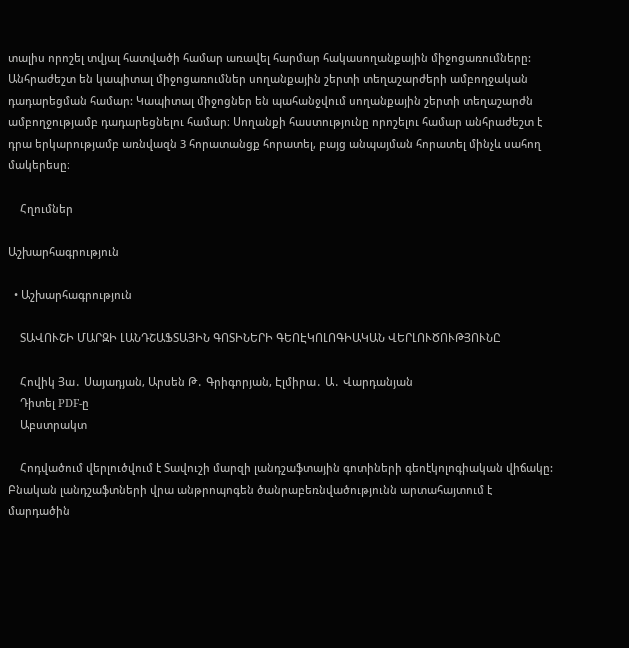տալիս որոշել տվյալ հատվածի համար առավել հարմար հակասողանքային միջոցառումները: Անհրաժեշտ են կապիտալ միջոցառումներ սողանքային շերտի տեղաշարժերի ամբողջական դադարեցման համար: Կապիտալ միջոցներ են պահանջվում սողանքային շերտի տեղաշարժն ամբողջությամբ դադարեցնելու համար։ Սողանքի հաստությունը որոշելու համար անհրաժեշտ է դրա երկարությամբ առնվազն 3 հորատանցք հորատել, բայց անպայման հորատել մինչև սահող մակերեսը։

    Հղումներ

Աշխարհագրություն

  • Աշխարհագրություն

    ՏԱՎՈՒՇԻ ՄԱՐԶԻ ԼԱՆԴՇԱՖՏԱՅԻՆ ԳՈՏԻՆԵՐԻ ԳԵՈԷԿՈԼՈԳԻԱԿԱՆ ՎԵՐԼՈՒԾՈՒԹՅՈՒՆԸ

    Հովիկ Յա․ Սայադյան, Արսեն Թ․ Գրիգորյան, Էլմիրա․ Ա․ Վարդանյան
    Դիտել PDF-ը
    Աբստրակտ

    Հոդվածում վերլուծվում է Տավուշի մարզի լանդշաֆտային գոտիների գեոէկոլոգիական վիճակը: Բնական լանդշաֆտների վրա անթրոպոգեն ծանրաբեռնվածությունն արտահայտում է մարդածին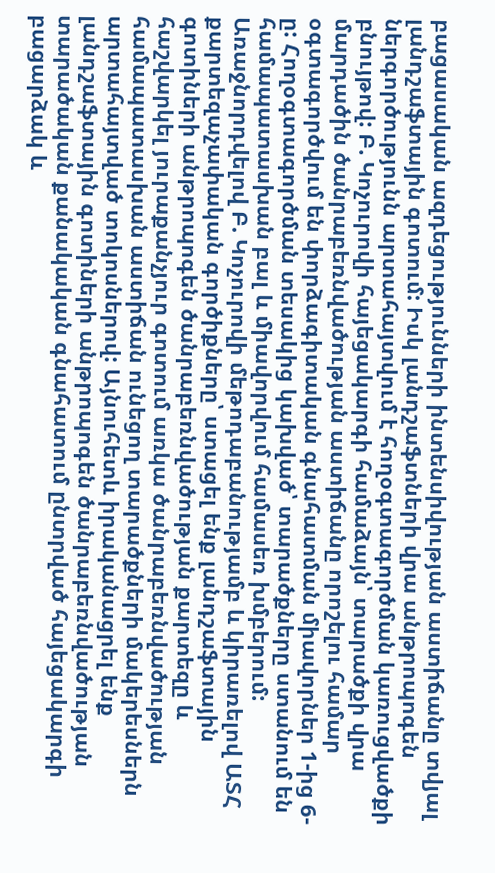բացասական ազդեցությունների ինտենսիվության աստիճանը տվյալ լանդշաֆտային գոտում: Իսկ լանդշաֆտների վրա անթրոպոգեն ներգործությունն արտահայտվում է հողօգտագործման կառուցվածքի բնույթով: Բ. Կոչուրովի հայեցակարգի համաձայն՝ տարածքի վրա մարդածին ծանրաբեռնվածության աստիճանը որոշելու համար օգտագործվում են փորձագիտական գնահատման միավորներ 1-ից 6-ը: Հողօգտագործման տեսակից կախված՝ տարածքները ստանում են համապատասխան բալ և միավորվում համասեռ խմբերում: Առաջնորդվելով Բ. Կոչուրովի մեթոդաբանությամբ և կիրառելով ԱՏՀ քարտեզաչափական գործիքները՝ ստացել ենք լանդշաֆտային գոտիների անթրոպոգեն ծանրաբեռնվածության քարտեզը և հաշվարկել յուրաքանչյուր գոտում առկա ծանրաբեռնվածության համապատասխան աստիճան ունեցող տարածքների մակերեսներն արտահայտված տոկոսներով: Այնուհետև իրականացրել ենք լանդշաֆտային գոտիների անթրոպոգեն ծանրաբեռնվածության տարածական քանակական գնահատում ընտրված հայեցակարգի բացարձակ և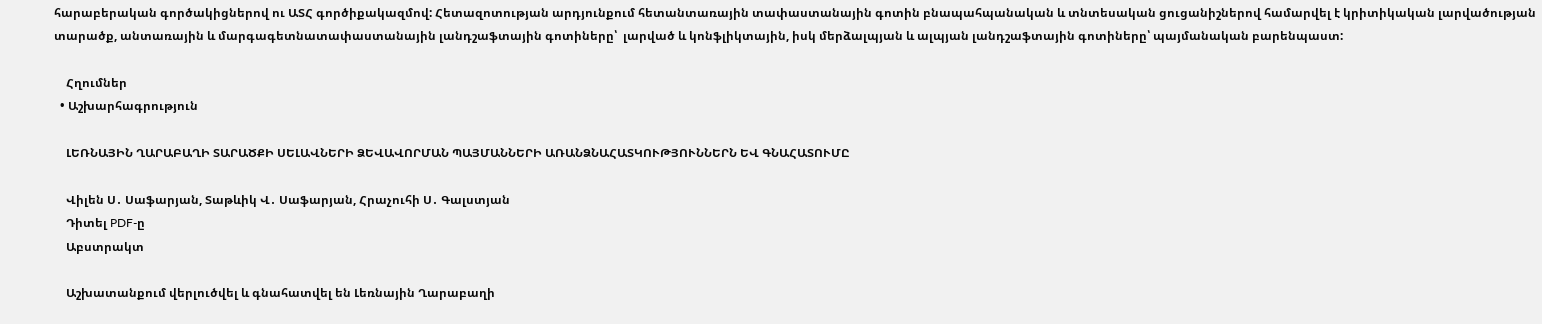հարաբերական գործակիցներով ու ԱՏՀ գործիքակազմով: Հետազոտության արդյունքում հետանտառային տափաստանային գոտին բնապահպանական և տնտեսական ցուցանիշներով համարվել է կրիտիկական լարվածության տարածք, անտառային և մարգագետնատափաստանային լանդշաֆտային գոտիները՝  լարված և կոնֆլիկտային, իսկ մերձալպյան և ալպյան լանդշաֆտային գոտիները՝ պայմանական բարենպաստ:

    Հղումներ
  • Աշխարհագրություն

    ԼԵՌՆԱՅԻՆ ՂԱՐԱԲԱՂԻ ՏԱՐԱԾՔԻ ՍԵԼԱՎՆԵՐԻ ՁԵՎԱՎՈՐՄԱՆ ՊԱՅՄԱՆՆԵՐԻ ԱՌԱՆՁՆԱՀԱՏԿՈՒԹՅՈՒՆՆԵՐՆ ԵՎ ԳՆԱՀԱՏՈՒՄԸ

    Վիլեն Ս․ Սաֆարյան, Տաթևիկ Վ․ Սաֆարյան, Հրաչուհի Ս․ Գալստյան
    Դիտել PDF-ը
    Աբստրակտ

    Աշխատանքում վերլուծվել և գնահատվել են Լեռնային Ղարաբաղի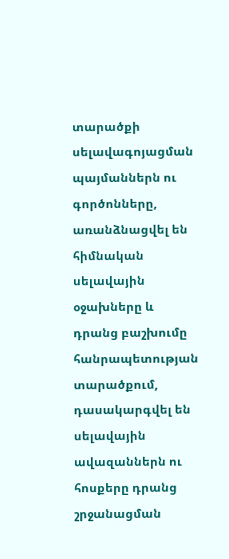տարածքի սելավագոյացման պայմաններն ու գործոնները, առանձնացվել են հիմնական սելավային օջախները և դրանց բաշխումը հանրապետության տարածքում, դասակարգվել են սելավային ավազաններն ու հոսքերը դրանց շրջանացման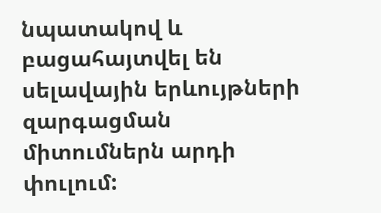նպատակով և բացահայտվել են սելավային երևույթների զարգացման միտումներն արդի փուլում: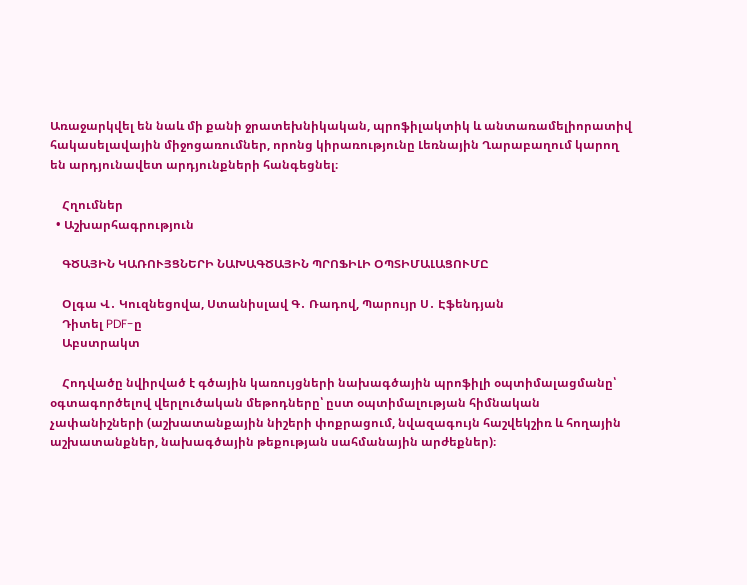Առաջարկվել են նաև մի քանի ջրատեխնիկական, պրոֆիլակտիկ և անտառամելիորատիվ հակասելավային միջոցառումներ, որոնց կիրառությունը Լեռնային Ղարաբաղում կարող են արդյունավետ արդյունքների հանգեցնել։

    Հղումներ
  • Աշխարհագրություն

    ԳԾԱՅԻՆ ԿԱՌՈՒՅՑՆԵՐԻ ՆԱԽԱԳԾԱՅԻՆ ՊՐՈՖԻԼԻ ՕՊՏԻՄԱԼԱՑՈՒՄԸ

    Օլգա Վ․ Կուզնեցովա, Ստանիսլավ Գ․ Ռադով, Պարույր Ս․ Էֆենդյան
    Դիտել PDF-ը
    Աբստրակտ

    Հոդվածը նվիրված է գծային կառույցների նախագծային պրոֆիլի օպտիմալացմանը՝ օգտագործելով վերլուծական մեթոդները՝ ըստ օպտիմալության հիմնական չափանիշների (աշխատանքային նիշերի փոքրացում, նվազագույն հաշվեկշիռ և հողային աշխատանքներ, նախագծային թեքության սահմանային արժեքներ)։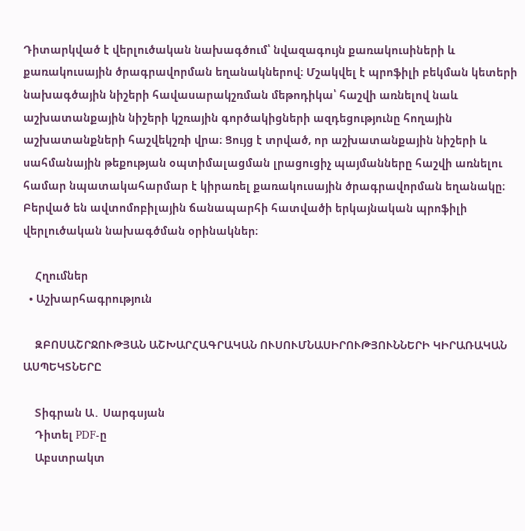Դիտարկված է վերլուծական նախագծում՝ նվազագույն քառակուսիների և քառակուսային ծրագրավորման եղանակներով։ Մշակվել է պրոֆիլի բեկման կետերի նախագծային նիշերի հավասարակշռման մեթոդիկա՝ հաշվի առնելով նաև աշխատանքային նիշերի կշռային գործակիցների ազդեցությունը հողային աշխատանքների հաշվեկշռի վրա։ Ցույց է տրված, որ աշխատանքային նիշերի և սահմանային թեքության օպտիմալացման լրացուցիչ պայմանները հաշվի առնելու համար նպատակահարմար է կիրառել քառակուսային ծրագրավորման եղանակը։ Բերված են ավտոմոբիլային ճանապարհի հատվածի երկայնական պրոֆիլի վերլուծական նախագծման օրինակներ։

    Հղումներ
  • Աշխարհագրություն

    ԶԲՈՍԱՇՐՋՈՒԹՅԱՆ ԱՇԽԱՐՀԱԳՐԱԿԱՆ ՈՒՍՈՒՄՆԱՍԻՐՈՒԹՅՈՒՆՆԵՐԻ ԿԻՐԱՌԱԿԱՆ ԱՍՊԵԿՏՆԵՐԸ

    Տիգրան Ա․ Սարգսյան
    Դիտել PDF-ը
    Աբստրակտ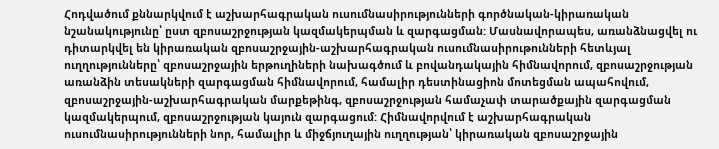Հոդվածում քննարկվում է աշխարհագրական ուսումնասիրությունների գործնական-կիրառական նշանակությունը՝ ըստ զբոսաշրջության կազմակերպման և զարգացման: Մասնավորապես, առանձնացվել ու դիտարկվել են կիրառական զբոսաշրջային-աշխարհագրական ուսումնասիրութունների հետևյալ ուղղությունները՝ զբոսաշրջային երթուղիների նախագծում և բովանդակային հիմնավորում, զբոսաշրջության առանձին տեսակների զարգացման հիմնավորում, համալիր դեստինացիոն մոտեցման ապահովում, զբոսաշրջային-աշխարհագրական մարքեթինգ, զբոսաշրջության համաչափ տարածքային զարգացման կազմակերպում, զբոսաշրջության կայուն զարգացում: Հիմնավորվում է աշխարհագրական ուսումնասիրությունների նոր, համալիր և միջճյուղային ուղղության՝ կիրառական զբոսաշրջային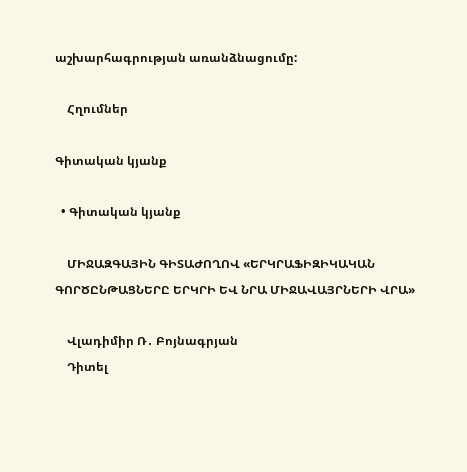աշխարհագրության առանձնացումը:

    Հղումներ

Գիտական կյանք

  • Գիտական կյանք

    ՄԻՋԱԶԳԱՅԻՆ ԳԻՏԱԺՈՂՈՎ «ԵՐԿՐԱՖԻԶԻԿԱԿԱՆ ԳՈՐԾԸՆԹԱՑՆԵՐԸ ԵՐԿՐԻ ԵՎ ՆՐԱ ՄԻՋԱՎԱՅՐՆԵՐԻ ՎՐԱ»

    Վլադիմիր Ռ․ Բոյնագրյան
    Դիտել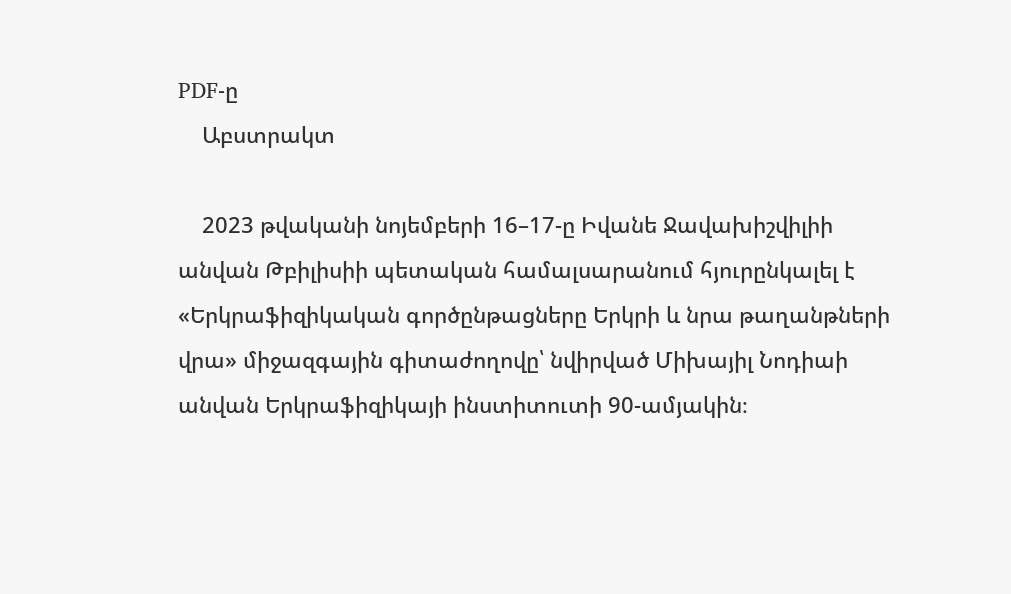PDF-ը
    Աբստրակտ

    2023 թվականի նոյեմբերի 16–17-ը Իվանե Ջավախիշվիլիի անվան Թբիլիսիի պետական համալսարանում հյուրընկալել է «Երկրաֆիզիկական գործընթացները Երկրի և նրա թաղանթների վրա» միջազգային գիտաժողովը՝ նվիրված Միխայիլ Նոդիաի անվան Երկրաֆիզիկայի ինստիտուտի 90-ամյակին։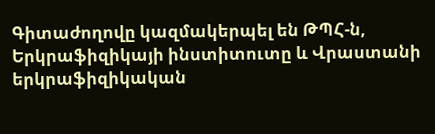Գիտաժողովը կազմակերպել են ԹՊՀ-ն, Երկրաֆիզիկայի ինստիտուտը և Վրաստանի երկրաֆիզիկական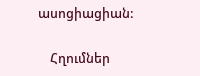ասոցիացիան:

    Հղումներ